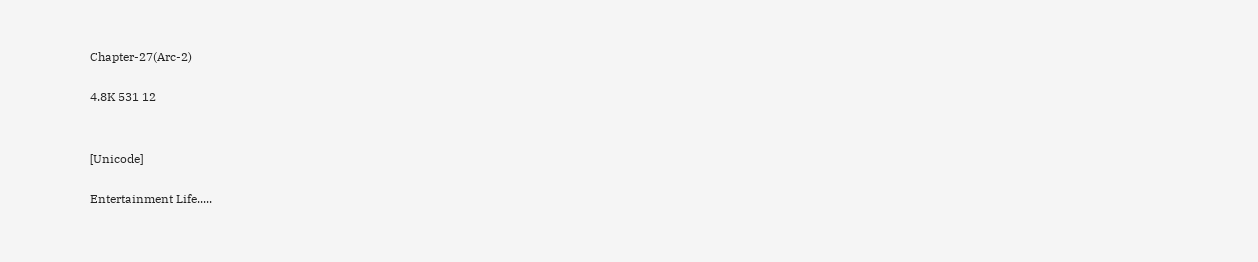Chapter-27(Arc-2)

4.8K 531 12


[Unicode]

Entertainment Life.....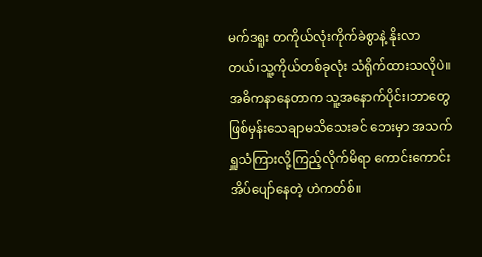မက်ဒရူး တကိုယ်လုံးကိုက်ခဲစွာနဲ့ နိုးလာတယ်၊သူ့ကိုယ်တစ်ခုလုံး သံရိုက်ထားသလိုပဲ။အဓိကနာနေတာက သူ့အနောက်ပိုင်း၊ဘာတွေ ဖြစ်မှန်းသေချာမသိသေးခင် ဘေးမှာ အသက်ရှူသံကြားလို့ကြည့်လိုက်မိရာ ကောင်းကောင်းအိပ်ပျော်နေတဲ့ ဟဲကတ်စ်။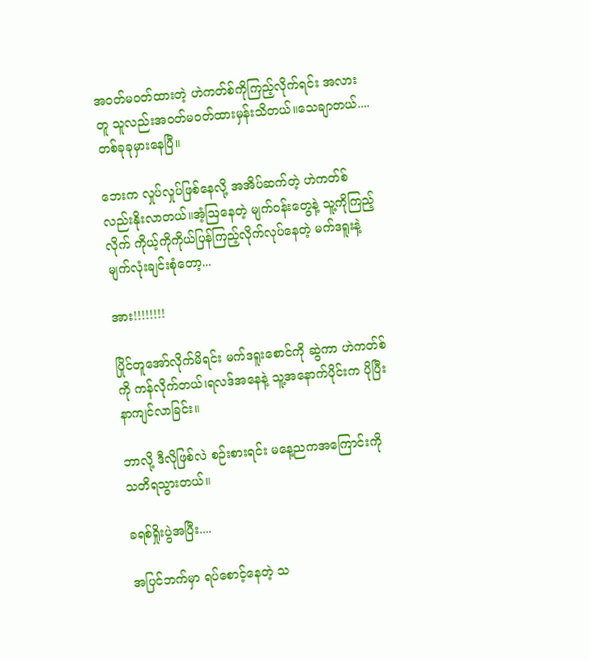အဝတ်မဝတ်ထားတဲ့ ဟဲကတ်စ်ကိုကြည့်လိုက်ရင်း အလားတူ သူလည်းအဝတ်မဝတ်ထားမှန်းသိတယ်။သေချာတယ်....တစ်ခုခုမှားနေပြီ။

ဘေးက လှုပ်လှုပ်ဖြစ်နေလို့ အအိပ်ဆက်တဲ့ ဟဲကတ်စ်လည်းနိုးလာတယ်။အံ့ဩနေတဲ့ မျက်ဝန်းတွေနဲ့ သူ့ကိုကြည့်လိုက် ကိုယ့်ကိုကိုယ်ပြန်ကြည့်လိုက်လုပ်နေတဲ့ မက်ဒရူးနဲ့ မျက်လုံးချင်းစုံတော့...

အား!!!!!!!!

ပြိုင်တူအော်လိုက်မိရင်း မက်ဒရူးစောင်ကို ဆွဲကာ ဟဲကတ်စ်ကို ကန်လိုက်တယ်၊ရလဒ်အနေနဲ့ သူ့အနောက်ပိုင်းက ပိုပြီးနာကျင်လာခြင်း။

ဘာလို့ ဒီလိုဖြစ်လဲ စဉ်းစားရင်း မနေ့ညကအကြောင်းကို သတိရသွားတယ်။

ခရစ်ရှိုးပွဲအပြီး....

အပြင်ဘက်မှာ ရပ်စောင့်နေတဲ့ သ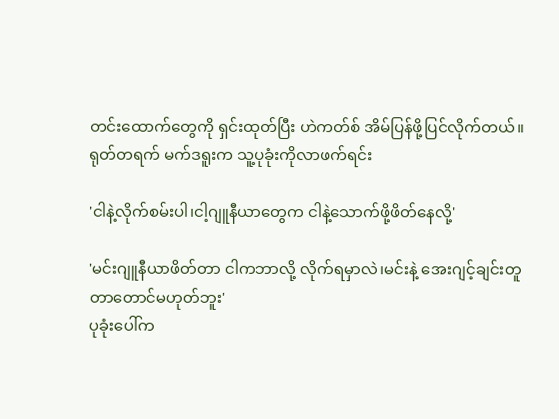တင်းထောက်တွေကို ရှင်းထုတ်ပြီး ဟဲကတ်စ် အိမ်ပြန်ဖို့ပြင်လိုက်တယ်။ရုတ်တရက် မက်ဒရူးက သူ့ပုခုံးကိုလာဖက်ရင်း

'ငါနဲ့လိုက်စမ်းပါ၊ငါ့ဂျူနီယာတွေက ငါနဲ့သောက်ဖို့ဖိတ်နေလို့'

'မင်းဂျူနီယာဖိတ်တာ ငါကဘာလို့ လိုက်ရမှာလဲ၊မင်းနဲ့ အေးဂျင့်ချင်းတူတာတောင်မဟုတ်ဘူး'
ပုခုံးပေါ်က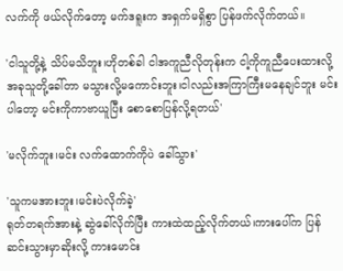လက်ကို ဖယ်လိုက်တော့ မက်ဒရူးက အရှက်မရှိစွာ ပြန်ဖက်လိုက်တယ်။

'ငါသူတို့နဲ့ သိပ်မသိဘူး၊ဟိုတစ်ခါ ငါအကူညီလိုတုန်းက ငါ့ကိုကူညီပေးထားလို့ အခုသူတို့ခေါ်တာ မသွားလို့မကောင်းဘူး၊ငါလည်းအကြာကြီးမနေချင်ဘူး မင်းပါတော့ မင်းကိုကာဗာယူပြီး စောစောပြန်လို့ရတယ်'

'မလိုက်ဘူး၊မင်း လက်ထောက်ကိုပဲ ခေါ်သွား'

'သူကမအားဘူး၊မင်းပဲလိုက်ခဲ့'
ရုတ်တရက်အားနဲ့ ဆွဲခေါ်လိုက်ပြီး ကားထဲထည့်လိုက်တယ်၊ကားပေါ်က ပြန်ဆင်းသွားမှာဆိုးလို့ ကားမောင်း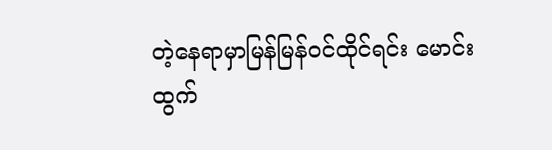တဲ့နေရာမှာမြန်မြန်ဝင်ထိုင်ရင်း မောင်းထွက်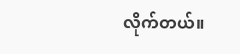လိုက်တယ်။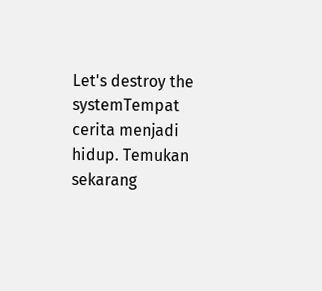Let's destroy the systemTempat cerita menjadi hidup. Temukan sekarang